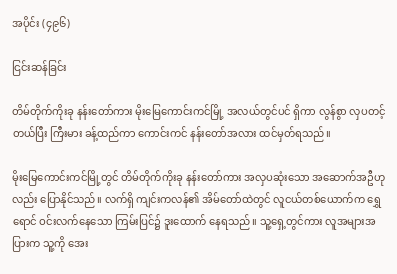အပိုင်း (၄၉၆)

ငြင်းဆန်ခြင်း

တိမ်တိုက်ကိုးခု နန်းတော်ကား မိုးမြေကောင်းကင်မြို့ အလယ်တွင်ပင် ရှိကာ လွန်စွာ လှပတင့်တယ်ပြီး ကြီးမား ခန့်ထည်ကာ ကောင်းကင် နန်းတော်အလား ထင်မှတ်ရသည်။

မိုးမြေကောင်းကင်မြို့တွင် တိမ်တိုက်ကိုးခု နန်းတော်ကား အလှပဆုံးသော အဆောက်အဦဟုလည်း ပြောနိုင်သည်။ လက်ရှိ ကျင်းကလန်၏ အိမ်တော်ထဲတွင် လူငယ်တစ်ယောက်က ရွှေရောင် ဝင်းလက်နေသော ကြမ်းပြင်၌ ဒူးထောက် နေရသည်။ သူ့ရှေ့တွင်ကား လူအများအပြားက သူ့ကို အေး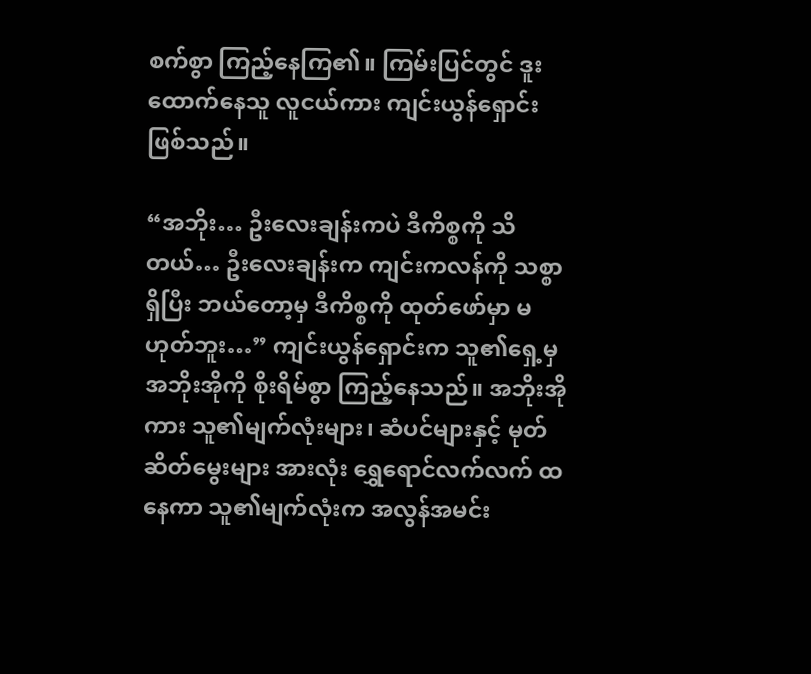စက်စွာ ကြည့်နေကြ၏။ ကြမ်းပြင်တွင် ဒူးထောက်နေသူ လူငယ်ကား ကျင်းယွန်ရှောင်း ဖြစ်သည်။

“အဘိုး… ဦးလေးချန်းကပဲ ဒီကိစ္စကို သိတယ်… ဦးလေးချန်းက ကျင်းကလန်ကို သစ္စာရှိပြီး ဘယ်တော့မှ ဒီကိစ္စကို ထုတ်ဖော်မှာ မဟုတ်ဘူး…” ကျင်းယွန်ရှောင်းက သူ၏ရှေ့မှ အဘိုးအိုကို စိုးရိမ်စွာ ကြည့်နေသည်။ အဘိုးအိုကား သူ၏မျက်လုံးများ၊ ဆံပင်များနှင့် မုတ်ဆိတ်မွေးများ အားလုံး ရွှေရောင်လက်လက် ထနေကာ သူ၏မျက်လုံးက အလွန်အမင်း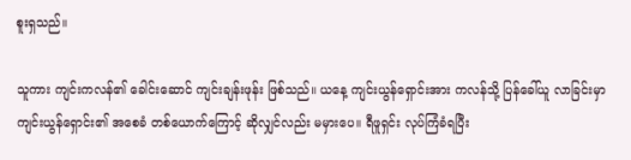စူးရှသည်။

သူကား ကျင်းကလန်၏ ခေါင်းဆောင် ကျင်းချန်းဖုန်း ဖြစ်သည်။ ယနေ့ ကျင်းယွန်ရှောင်းအား ကလန်သို့ ပြန်ခေါ်ယူ လာခြင်းမှာ ကျင်းယွန်ရှောင်း၏ အစေခံ တစ်ယောက်ကြောင့် ဆိုလျှင်လည်း မမှားပေ။ ရီဖူရှင်း လုပ်ကြံခံရပြီး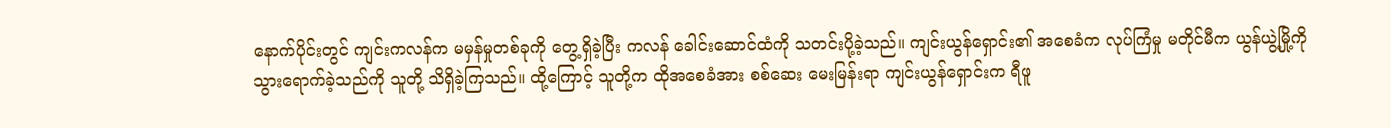နောက်ပိုင်းတွင် ကျင်းကလန်က မမှန်မှုတစ်ခုကို တွေ့ရှိခဲ့ပြီး ကလန် ခေါင်းဆောင်ထံကို သတင်းပို့ခဲ့သည်။ ကျင်းယွန်ရှောင်း၏ အစေခံက လုပ်ကြံမှု မတိုင်မီက ယွန်ယွဲ့မြို့ကို သွားရောက်ခဲ့သည်ကို သူတို့ သိရှိခဲ့ကြသည်။ ထို့ကြောင့် သူတို့က ထိုအစေခံအား စစ်ဆေး မေးမြန်းရာ ကျင်းယွန်ရှောင်းက ရီဖူ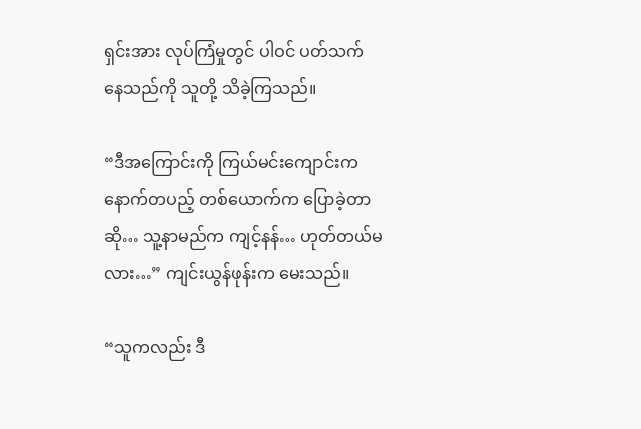ရှင်းအား လုပ်ကြံမှုတွင် ပါဝင် ပတ်သက် နေသည်ကို သူတို့ သိခဲ့ကြသည်။

“ဒီအကြောင်းကို ကြယ်မင်းကျောင်းက နောက်တပည့် တစ်ယောက်က ပြောခဲ့တာဆို… သူ့နာမည်က ကျင့်နန်… ဟုတ်တယ်မလား…” ကျင်းယွန်ဖုန်းက မေးသည်။

“သူကလည်း ဒီ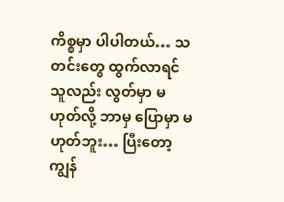ကိစ္စမှာ ပါပါတယ်… သတင်းတွေ ထွက်လာရင် သူလည်း လွတ်မှာ မဟုတ်လို့ ဘာမှ ပြောမှာ မဟုတ်ဘူး… ပြီးတော့ ကျွန်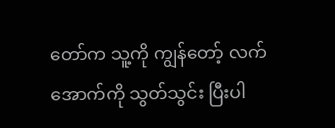တော်က သူ့ကို ကျွန်တော့် လက်အောက်ကို သွတ်သွင်း ပြီးပါ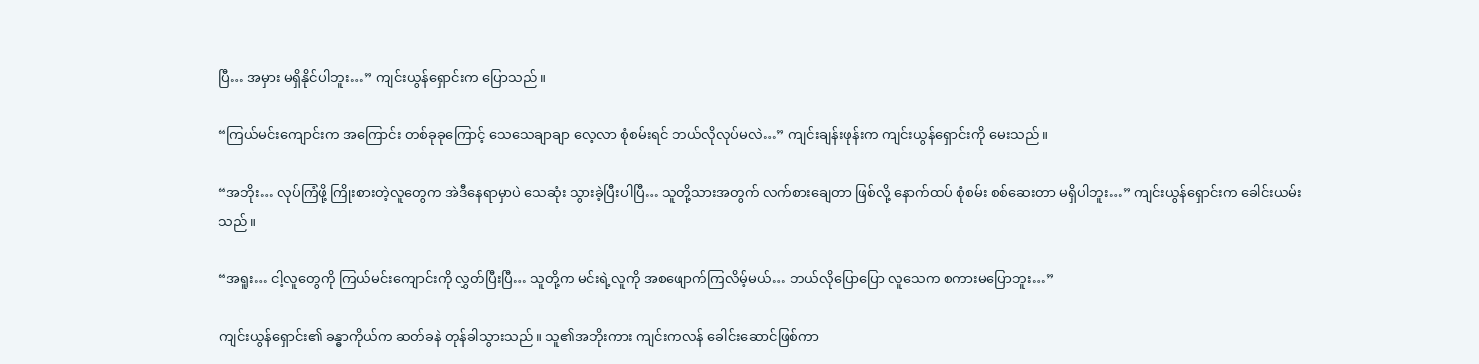ပြီ… အမှား မရှိနိုင်ပါဘူး…” ကျင်းယွန်ရှောင်းက ပြောသည်။

“ကြယ်မင်းကျောင်းက အကြောင်း တစ်ခုခုကြောင့် သေသေချာချာ လေ့လာ စုံစမ်းရင် ဘယ်လိုလုပ်မလဲ…” ကျင်းချန်းဖုန်းက ကျင်းယွန်ရှောင်းကို မေးသည်။

“အဘိုး… လုပ်ကြံဖို့ ကြိုးစားတဲ့လူတွေက အဲဒီနေရာမှာပဲ သေဆုံး သွားခဲ့ပြီးပါပြီ… သူတို့သားအတွက် လက်စားချေတာ ဖြစ်လို့ နောက်ထပ် စုံစမ်း စစ်ဆေးတာ မရှိပါဘူး…” ကျင်းယွန်ရှောင်းက ခေါင်းယမ်းသည်။

“အရူး… ငါ့လူတွေကို ကြယ်မင်းကျောင်းကို လွှတ်ပြီးပြီ… သူတို့က မင်းရဲ့လူကို အစဖျောက်ကြလိမ့်မယ်… ဘယ်လိုပြောပြော လူသေက စကားမပြောဘူး…”

ကျင်းယွန်ရှောင်း၏ ခန္ဓာကိုယ်က ဆတ်ခနဲ တုန်ခါသွားသည်။ သူ၏အဘိုးကား ကျင်းကလန် ခေါင်းဆောင်ဖြစ်ကာ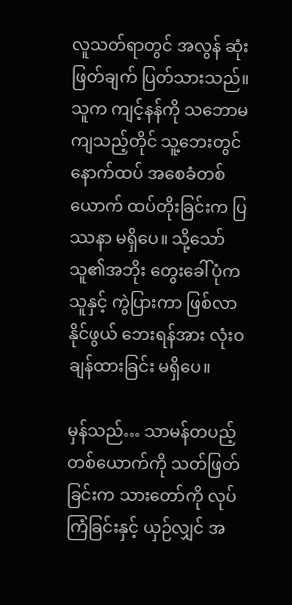လူသတ်ရာတွင် အလွန် ဆုံးဖြတ်ချက် ပြတ်သားသည်။ သူက ကျင့်နန်ကို သဘောမကျသည့်တိုင် သူ့ဘေးတွင် နောက်ထပ် အစေခံတစ်ယောက် ထပ်တိုးခြင်းက ပြဿနာ မရှိပေ။ သို့သော် သူ၏အဘိုး တွေးခေါ်ပုံက သူနှင့် ကွဲပြားကာ ဖြစ်လာနိုင်ဖွယ် ဘေးရန်အား လုံးဝ ချန်ထားခြင်း မရှိပေ။

မှန်သည်… သာမန်တပည့် တစ်ယောက်ကို သတ်ဖြတ်ခြင်းက သားတော်ကို လုပ်ကြံခြင်းနှင့် ယှဉ်လျှင် အ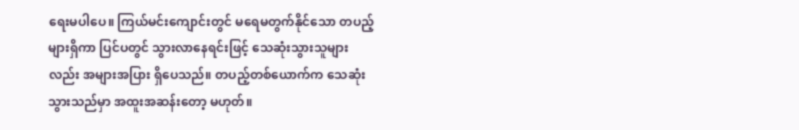ရေးမပါပေ။ ကြယ်မင်းကျောင်းတွင် မရေမတွက်နိုင်သော တပည့်များရှိကာ ပြင်ပတွင် သွားလာနေရင်းဖြင့် သေဆုံးသွားသူများလည်း အများအပြား ရှိပေသည်။ တပည့်တစ်ယောက်က သေဆုံးသွားသည်မှာ အထူးအဆန်းတော့ မဟုတ်။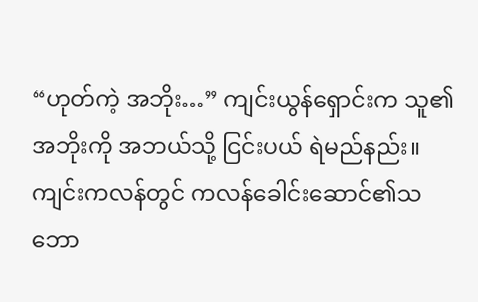“ဟုတ်ကဲ့ အဘိုး…” ကျင်းယွန်ရှောင်းက သူ၏အဘိုးကို အဘယ်သို့ ငြင်းပယ် ရဲမည်နည်း။ ကျင်းကလန်တွင် ကလန်ခေါင်းဆောင်၏သဘော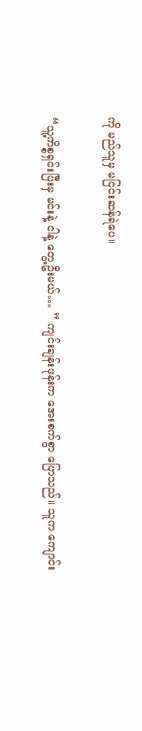ကို မည်သူမှ မငြင်းဆန်ရဲပေ။

“သူ့ကိစ္စရှင်းပြီးမှ မင်းနဲ့ ငါနဲ့ တွေ့ဦးမယ်… ” ကျင်းချန်းဖုန်းက အေးစက်စွာ ပြောသည်။ သူက ကျောင်း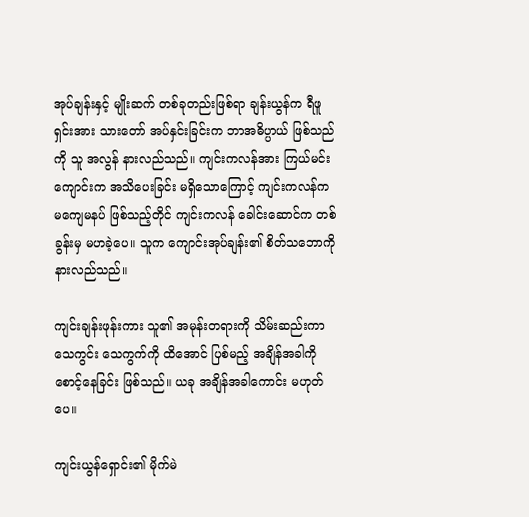အုပ်ချန်းနှင့် မျိုးဆက် တစ်ခုတည်းဖြစ်ရာ ချန်းယွန်က ရီဖူရှင်းအား သားတော် အပ်နှင်းခြင်းက ဘာအဓိပ္ပာယ် ဖြစ်သည်ကို သူ အလွန် နားလည်သည်။ ကျင်းကလန်အား ကြယ်မင်းကျောင်းက အသိပေးခြင်း မရှိသောကြောင့် ကျင်းကလန်က မကျေမနပ် ဖြစ်သည့်တိုင် ကျင်းကလန် ခေါင်းဆောင်က တစ်ခွန်းမှ မဟခဲ့ပေ။ သူက ကျောင်းအုပ်ချန်း၏ စိတ်သဘောကို နားလည်သည်။

ကျင်းချန်းဖုန်းကား သူ၏ အမုန်းတရားကို သိမ်းဆည်းကာ သေကွင်း သေကွက်ကို ထိအောင် ပြစ်မည့် အချိန်အခါကို စောင့်နေခြင်း ဖြစ်သည်။ ယခု အချိန်အခါကောင်း မဟုတ်ပေ။

ကျင်းယွန်ရှောင်း၏ မိုက်မဲ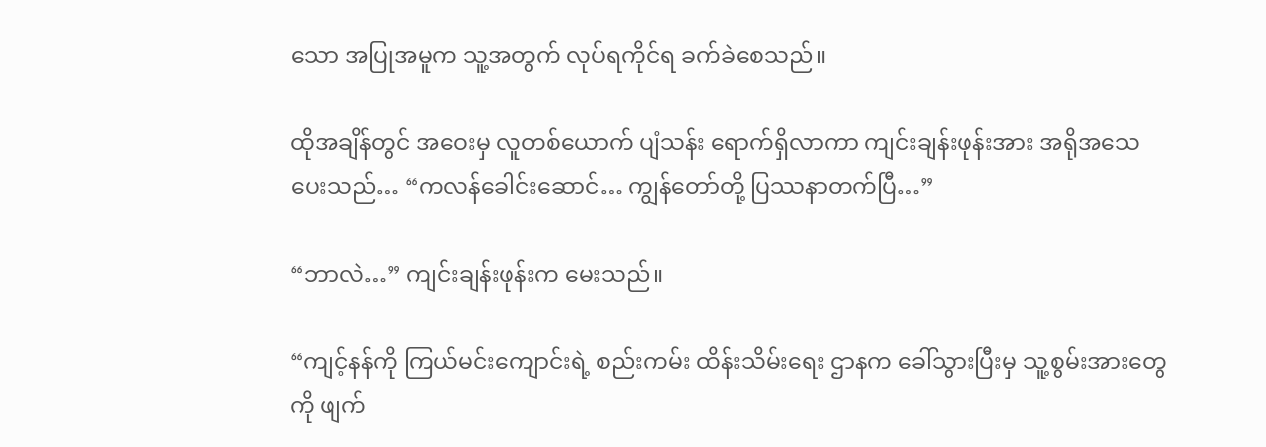သော အပြုအမူက သူ့အတွက် လုပ်ရကိုင်ရ ခက်ခဲစေသည်။

ထိုအချိန်တွင် အဝေးမှ လူတစ်ယောက် ပျံသန်း ရောက်ရှိလာကာ ကျင်းချန်းဖုန်းအား အရိုအသေ ပေးသည်… “ကလန်ခေါင်းဆောင်… ကျွန်တော်တို့ ပြဿနာတက်ပြီ…”

“ဘာလဲ…” ကျင်းချန်းဖုန်းက မေးသည်။

“ကျင့်နန်ကို ကြယ်မင်းကျောင်းရဲ့ စည်းကမ်း ထိန်းသိမ်းရေး ဌာနက ခေါ်သွားပြီးမှ သူ့စွမ်းအားတွေကို ဖျက်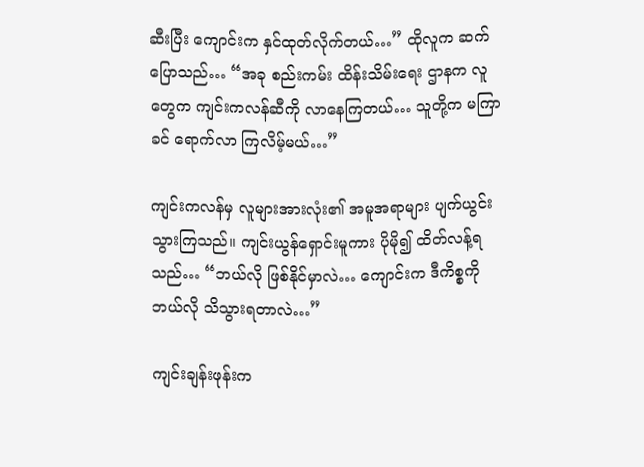ဆီးပြီး ကျောင်းက နှင်ထုတ်လိုက်တယ်…” ထိုလူက ဆက်ပြောသည်… “အခု စည်းကမ်း ထိန်းသိမ်းရေး ဌာနက လူတွေက ကျင်းကလန်ဆီကို လာနေကြတယ်… သူတို့က မကြာခင် ရောက်လာ ကြလိမ့်မယ်…”

ကျင်းကလန်မှ လူများအားလုံး၏ အမူအရာများ ပျက်ယွင်း သွားကြသည်။ ကျင်းယွန်ရှောင်းမူကား ပိုမို၍ ထိတ်လန့်ရသည်… “ဘယ်လို ဖြစ်နိုင်မှာလဲ… ကျောင်းက ဒီကိစ္စကို ဘယ်လို သိသွားရတာလဲ…”

ကျင်းချန်းဖုန်းက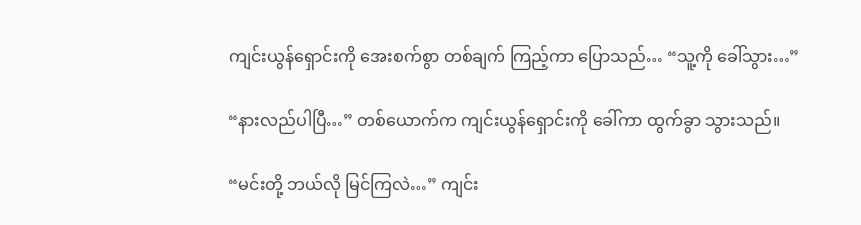ကျင်းယွန်ရှောင်းကို အေးစက်စွာ တစ်ချက် ကြည့်ကာ ပြောသည်… “သူ့ကို ခေါ်သွား…”

“နားလည်ပါပြီ…” တစ်ယောက်က ကျင်းယွန်ရှောင်းကို ခေါ်ကာ ထွက်ခွာ သွားသည်။

“မင်းတို့ ဘယ်လို မြင်ကြလဲ…” ကျင်း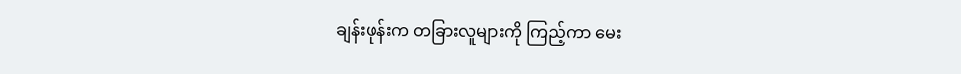ချန်းဖုန်းက တခြားလူများကို ကြည့်ကာ မေး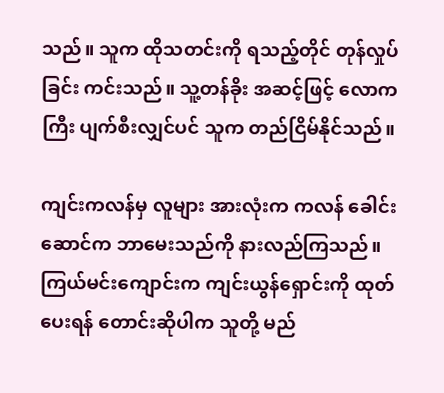သည်။ သူက ထိုသတင်းကို ရသည့်တိုင် တုန်လှုပ်ခြင်း ကင်းသည်။ သူ့တန်ခိုး အဆင့်ဖြင့် လောကကြီး ပျက်စီးလျှင်ပင် သူက တည်ငြိမ်နိုင်သည်။

ကျင်းကလန်မှ လူများ အားလုံးက ကလန် ခေါင်းဆောင်က ဘာမေးသည်ကို နားလည်ကြသည်။ ကြယ်မင်းကျောင်းက ကျင်းယွန်ရှောင်းကို ထုတ်ပေးရန် တောင်းဆိုပါက သူတို့ မည်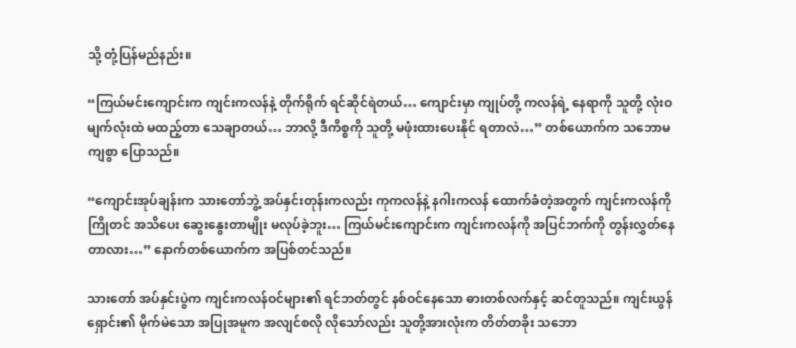သို့ တုံ့ပြန်မည်နည်း။

“ကြယ်မင်းကျောင်းက ကျင်းကလန်နဲ့ တိုက်ရိုက် ရင်ဆိုင်ရဲတယ်… ကျောင်းမှာ ကျုပ်တို့ ကလန်ရဲ့ နေရာကို သူတို့ လုံးဝ မျက်လုံးထဲ မထည့်တာ သေချာတယ်… ဘာလို့ ဒီကိစ္စကို သူတို့ မဖုံးထားပေးနိုင် ရတာလဲ…” တစ်ယောက်က သဘောမကျစွာ ပြောသည်။

“ကျောင်းအုပ်ချန်းက သားတော်ဘွဲ့ အပ်နှင်းတုန်းကလည်း ကုကလန်နဲ့ နဂါးကလန် ထောက်ခံတဲ့အတွက် ကျင်းကလန်ကို ကြိုတင် အသိပေး ဆွေးနွေးတာမျိုး မလုပ်ခဲ့ဘူး… ကြယ်မင်းကျောင်းက ကျင်းကလန်ကို အပြင်ဘက်ကို တွန်းလွှတ်နေတာလား…” နောက်တစ်ယောက်က အပြစ်တင်သည်။

သားတော် အပ်နှင်းပွဲက ကျင်းကလန်ဝင်များ၏ ရင်ဘတ်တွင် နစ်ဝင်နေသော ဓားတစ်လက်နှင့် ဆင်တူသည်။ ကျင်းယွန်ရှောင်း၏ မိုက်မဲသော အပြုအမူက အလျင်စလို လိုသော်လည်း သူတို့အားလုံးက တိတ်တခိုး သဘော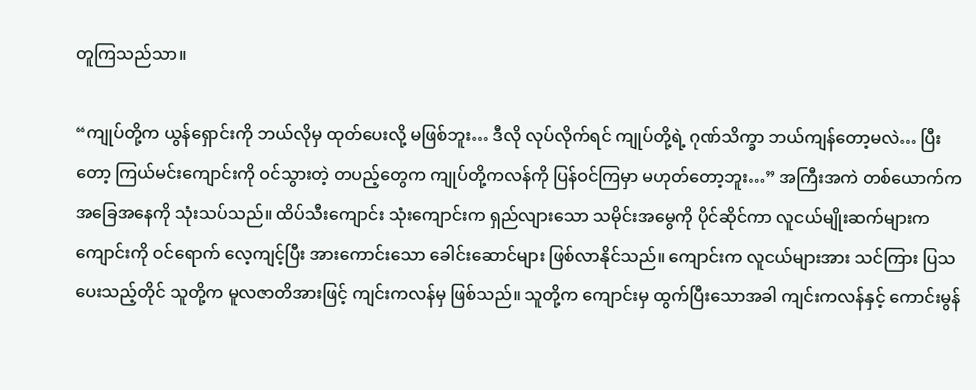တူကြသည်သာ။

“ကျုပ်တို့က ယွန်ရှောင်းကို ဘယ်လိုမှ ထုတ်ပေးလို့ မဖြစ်ဘူး… ဒီလို လုပ်လိုက်ရင် ကျုပ်တို့ရဲ့ ဂုဏ်သိက္ခာ ဘယ်ကျန်တော့မလဲ… ပြီးတော့ ကြယ်မင်းကျောင်းကို ဝင်သွားတဲ့ တပည့်တွေက ကျုပ်တို့ကလန်ကို ပြန်ဝင်ကြမှာ မဟုတ်တော့ဘူး…” အကြီးအကဲ တစ်ယောက်က အခြေအနေကို သုံးသပ်သည်။ ထိပ်သီးကျောင်း သုံးကျောင်းက ရှည်လျားသော သမိုင်းအမွေကို ပိုင်ဆိုင်ကာ လူငယ်မျိုးဆက်များက ကျောင်းကို ဝင်ရောက် လေ့ကျင့်ပြီး အားကောင်းသော ခေါင်းဆောင်များ ဖြစ်လာနိုင်သည်။ ကျောင်းက လူငယ်များအား သင်ကြား ပြသပေးသည့်တိုင် သူတို့က မူလဇာတိအားဖြင့် ကျင်းကလန်မှ ဖြစ်သည်။ သူတို့က ကျောင်းမှ ထွက်ပြီးသောအခါ ကျင်းကလန်နှင့် ကောင်းမွန်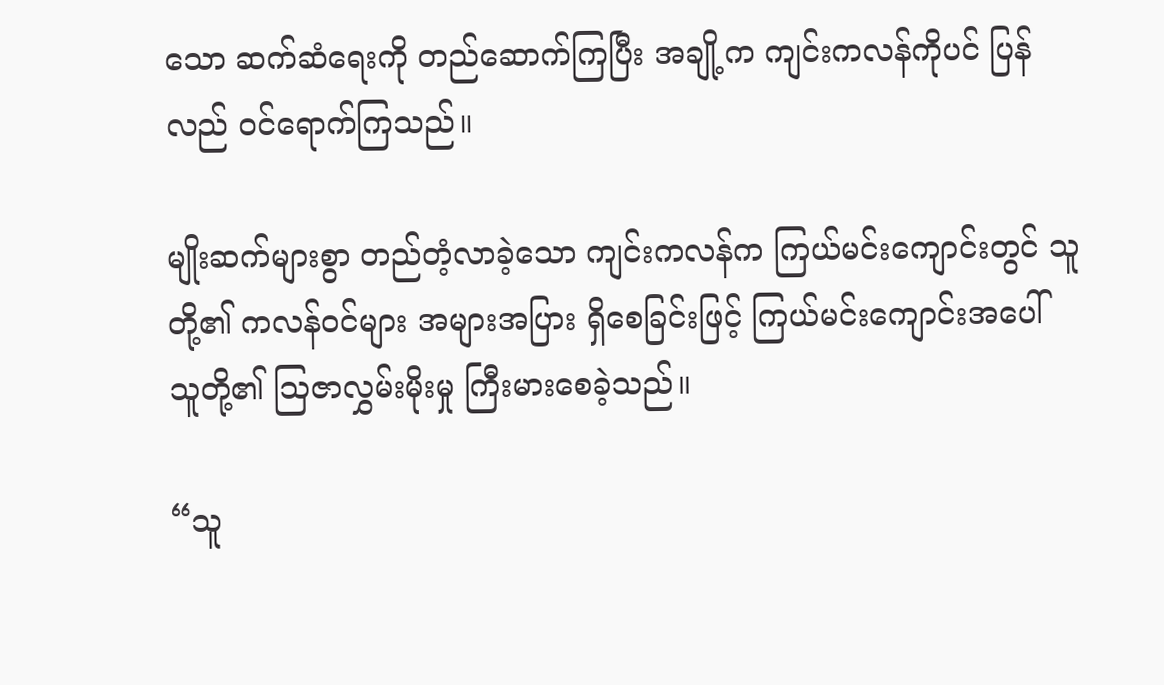သော ဆက်ဆံရေးကို တည်ဆောက်ကြပြီး အချို့က ကျင်းကလန်ကိုပင် ပြန်လည် ဝင်ရောက်ကြသည်။

မျိုးဆက်များစွာ တည်တံ့လာခဲ့သော ကျင်းကလန်က ကြယ်မင်းကျောင်းတွင် သူတို့၏ ကလန်ဝင်များ အများအပြား ရှိစေခြင်းဖြင့် ကြယ်မင်းကျောင်းအပေါ် သူတို့၏ ဩဇာလွှမ်းမိုးမှု ကြီးမားစေခဲ့သည်။

“သူ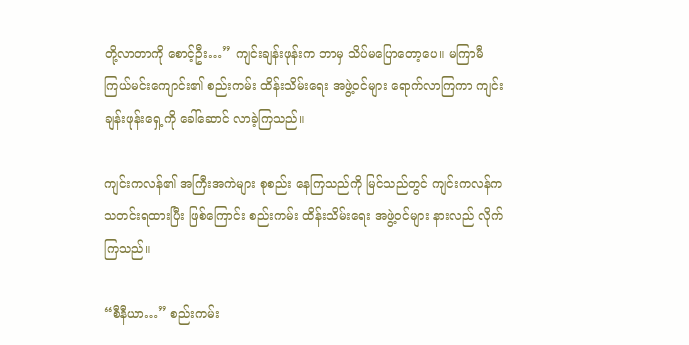တို့လာတာကို စောင့်ဦး…” ကျင်းချန်းဖုန်းက ဘာမှ သိပ်မပြောတော့ပေ။ မကြာမီ ကြယ်မင်းကျောင်း၏ စည်းကမ်း ထိန်းသိမ်းရေး အဖွဲ့ဝင်များ ရောက်လာကြကာ ကျင်းချန်းဖုန်းရှေ့ကို ခေါ်ဆောင် လာခဲ့ကြသည်။

ကျင်းကလန်၏ အကြီးအကဲများ စုစည်း နေကြသည်ကို မြင်သည်တွင် ကျင်းကလန်က သတင်းရထားပြီး ဖြစ်ကြောင်း စည်းကမ်း ထိန်းသိမ်းရေး အဖွဲ့ဝင်များ နားလည် လိုက်ကြသည်။

“စီနီယာ…” စည်းကမ်း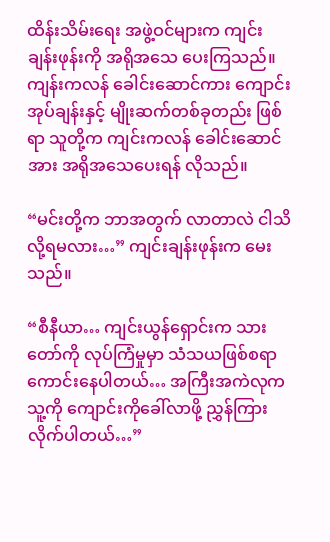ထိန်းသိမ်းရေး အဖွဲ့ဝင်များက ကျင်းချန်းဖုန်းကို အရိုအသေ ပေးကြသည်။ ကျန်းကလန် ခေါင်းဆောင်ကား ကျောင်းအုပ်ချန်းနှင့် မျိုးဆက်တစ်ခုတည်း ဖြစ်ရာ သူတို့က ကျင်းကလန် ခေါင်းဆောင်အား အရိုအသေပေးရန် လိုသည်။

“မင်းတို့က ဘာအတွက် လာတာလဲ ငါသိလို့ရမလား…” ကျင်းချန်းဖုန်းက မေးသည်။

“စီနီယာ… ကျင်းယွန်ရှောင်းက သားတော်ကို လုပ်ကြံမှုမှာ သံသယဖြစ်စရာ ကောင်းနေပါတယ်… အကြီးအကဲလုက သူ့ကို ကျောင်းကိုခေါ်လာဖို့ ညွှန်ကြား လိုက်ပါတယ်…”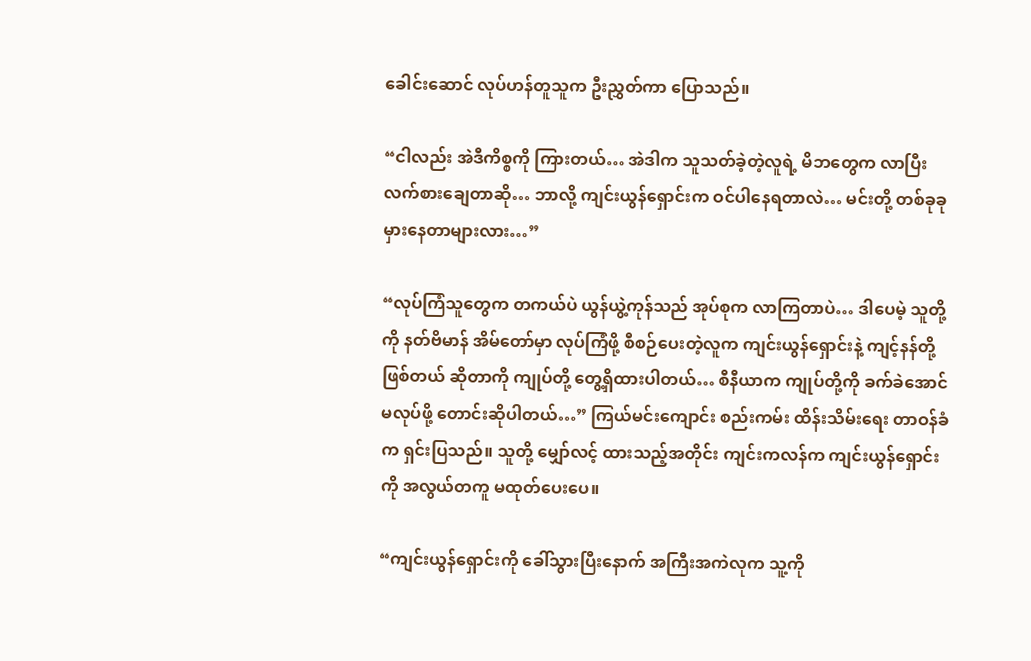ခေါင်းဆောင် လုပ်ဟန်တူသူက ဦးညွှတ်ကာ ပြောသည်။

“ငါလည်း အဲဒီကိစ္စကို ကြားတယ်… အဲဒါက သူသတ်ခဲ့တဲ့လူရဲ့ မိဘတွေက လာပြီး လက်စားချေတာဆို… ဘာလို့ ကျင်းယွန်ရှောင်းက ဝင်ပါနေရတာလဲ… မင်းတို့ တစ်ခုခု မှားနေတာများလား…”

“လုပ်ကြံသူတွေက တကယ်ပဲ ယွန်ယွဲ့ကုန်သည် အုပ်စုက လာကြတာပဲ… ဒါပေမဲ့ သူတို့ကို နတ်ဗိမာန် အိမ်တော်မှာ လုပ်ကြံဖို့ စီစဉ်ပေးတဲ့လူက ကျင်းယွန်ရှောင်းနဲ့ ကျင့်နန်တို့ ဖြစ်တယ် ဆိုတာကို ကျုပ်တို့ တွေ့ရှိထားပါတယ်… စီနီယာက ကျုပ်တို့ကို ခက်ခဲအောင် မလုပ်ဖို့ တောင်းဆိုပါတယ်…” ကြယ်မင်းကျောင်း စည်းကမ်း ထိန်းသိမ်းရေး တာဝန်ခံက ရှင်းပြသည်။ သူတို့ မျှော်လင့် ထားသည့်အတိုင်း ကျင်းကလန်က ကျင်းယွန်ရှောင်းကို အလွယ်တကူ မထုတ်ပေးပေ။

“ကျင်းယွန်ရှောင်းကို ခေါ်သွားပြီးနောက် အကြီးအကဲလုက သူ့ကို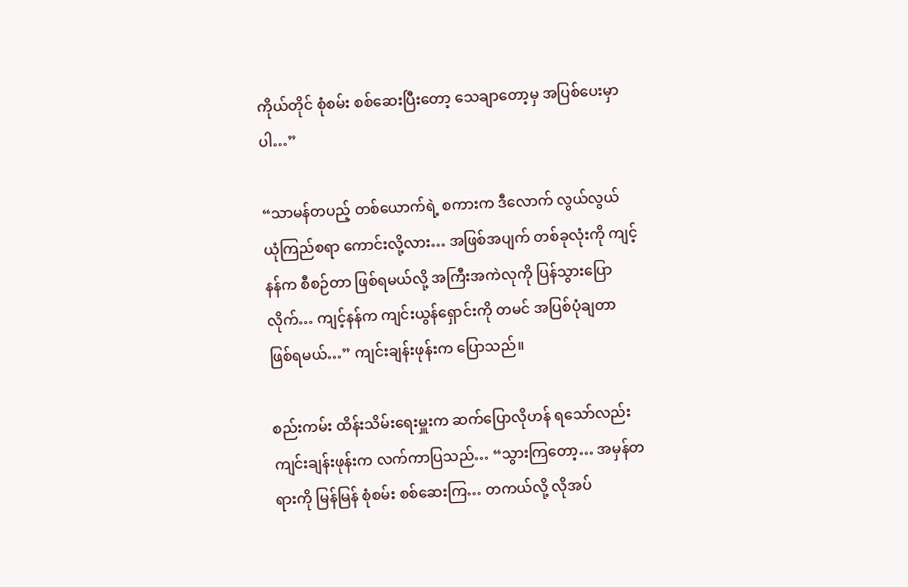ကိုယ်တိုင် စုံစမ်း စစ်ဆေးပြီးတော့ သေချာတော့မှ အပြစ်ပေးမှာပါ…”

“သာမန်တပည့် တစ်ယောက်ရဲ့ စကားက ဒီလောက် လွယ်လွယ် ယုံကြည်စရာ ကောင်းလို့လား… အဖြစ်အပျက် တစ်ခုလုံးကို ကျင့်နန်က စီစဉ်တာ ဖြစ်ရမယ်လို့ အကြီးအကဲလုကို ပြန်သွားပြောလိုက်… ကျင့်နန်က ကျင်းယွန်ရှောင်းကို တမင် အပြစ်ပုံချတာ ဖြစ်ရမယ်…” ကျင်းချန်းဖုန်းက ပြောသည်။

စည်းကမ်း ထိန်းသိမ်းရေးမှူးက ဆက်ပြောလိုဟန် ရသော်လည်း ကျင်းချန်းဖုန်းက လက်ကာပြသည်… “သွားကြတော့… အမှန်တရားကို မြန်မြန် စုံစမ်း စစ်ဆေးကြ… တကယ်လို့ လိုအပ်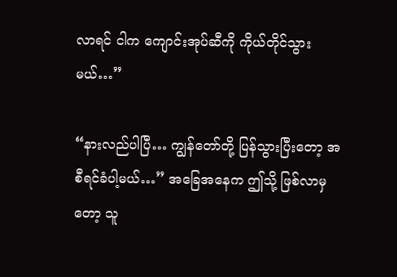လာရင် ငါက ကျောင်းအုပ်ဆီကို ကိုယ်တိုင်သွားမယ်…”

“နားလည်ပါပြီ… ကျွန်တော်တို့ ပြန်သွားပြီးတော့ အစီရင်ခံပါ့မယ်…” အခြေအနေက ဤသို့ ဖြစ်လာမှတော့ သူ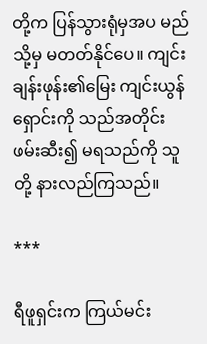တို့က ပြန်သွားရုံမှအပ မည်သို့မှ မတတ်နိုင်ပေ။ ကျင်းချန်းဖုန်း၏မြေး ကျင်းယွန်ရှောင်းကို သည်အတိုင်း ဖမ်းဆီး၍ မရသည်ကို သူတို့ နားလည်ကြသည်။

***

ရီဖူရှင်းက ကြယ်မင်း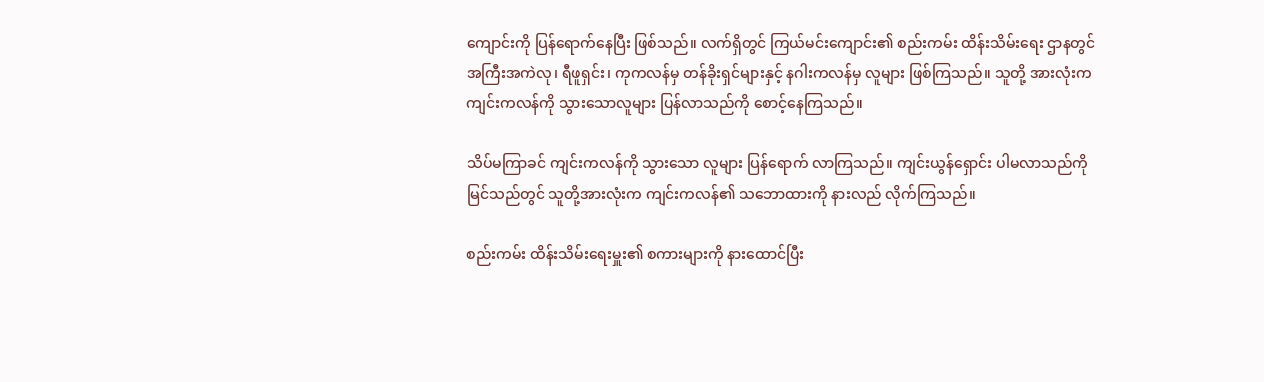ကျောင်းကို ပြန်ရောက်နေပြီး ဖြစ်သည်။ လက်ရှိတွင် ကြယ်မင်းကျောင်း၏ စည်းကမ်း ထိန်းသိမ်းရေး ဌာနတွင် အကြီးအကဲလု၊ ရီဖူရှင်း၊ ကုကလန်မှ တန်ခိုးရှင်များနှင့် နဂါးကလန်မှ လူများ ဖြစ်ကြသည်။ သူတို့ အားလုံးက ကျင်းကလန်ကို သွားသောလူများ ပြန်လာသည်ကို စောင့်နေကြသည်။

သိပ်မကြာခင် ကျင်းကလန်ကို သွားသော လူများ ပြန်ရောက် လာကြသည်။ ကျင်းယွန်ရှောင်း ပါမလာသည်ကို မြင်သည်တွင် သူတို့အားလုံးက ကျင်းကလန်၏ သဘောထားကို နားလည် လိုက်ကြသည်။

စည်းကမ်း ထိန်းသိမ်းရေးမှူး၏ စကားများကို နားထောင်ပြီး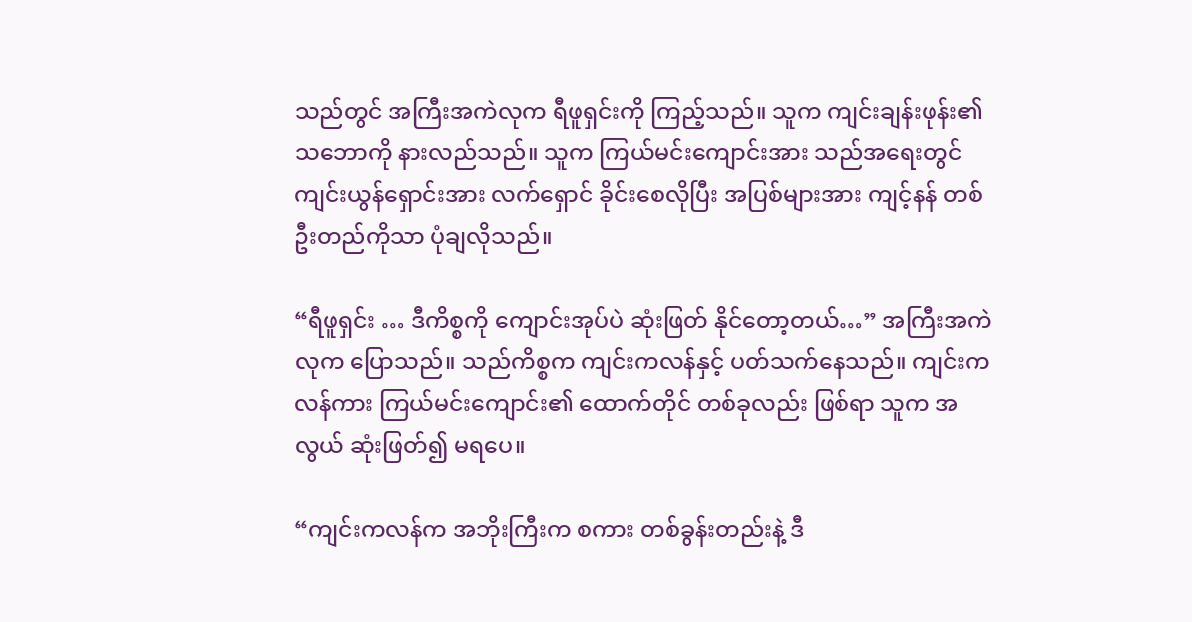သည်တွင် အကြီးအကဲလုက ရီဖူရှင်းကို ကြည့်သည်။ သူက ကျင်းချန်းဖုန်း၏ သဘောကို နားလည်သည်။ သူက ကြယ်မင်းကျောင်းအား သည်အရေးတွင် ကျင်းယွန်ရှောင်းအား လက်ရှောင် ခိုင်းစေလိုပြီး အပြစ်များအား ကျင့်နန် တစ်ဦးတည်ကိုသာ ပုံချလိုသည်။

“ရီဖူရှင်း … ဒီကိစ္စကို ကျောင်းအုပ်ပဲ ဆုံးဖြတ် နိုင်တော့တယ်…” အကြီးအကဲလုက ပြောသည်။ သည်ကိစ္စက ကျင်းကလန်နှင့် ပတ်သက်နေသည်။ ကျင်းကလန်ကား ကြယ်မင်းကျောင်း၏ ထောက်တိုင် တစ်ခုလည်း ဖြစ်ရာ သူက အလွယ် ဆုံးဖြတ်၍ မရပေ။

“ကျင်းကလန်က အဘိုးကြီးက စကား တစ်ခွန်းတည်းနဲ့ ဒီ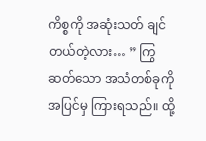ကိစ္စကို အဆုံးသတ် ချင်တယ်တဲ့လား… ” ကြွဆတ်သော အသံတစ်ခုကို အပြင်မှ ကြားရသည်။ ထို့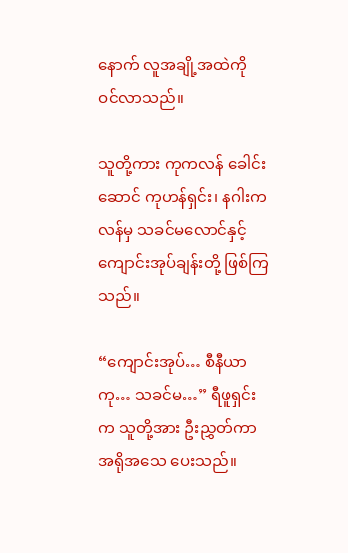နောက် လူအချို့အထဲကို ဝင်လာသည်။

သူတို့ကား ကုကလန် ခေါင်းဆောင် ကုဟန်ရှင်း၊ နဂါးကလန်မှ သခင်မလောင်နှင့် ကျောင်းအုပ်ချန်းတို့ ဖြစ်ကြသည်။

“ကျောင်းအုပ်… စီနီယာကု… သခင်မ…” ရီဖူရှင်းက သူတို့အား ဦးညွှတ်ကာ အရိုအသေ ပေးသည်။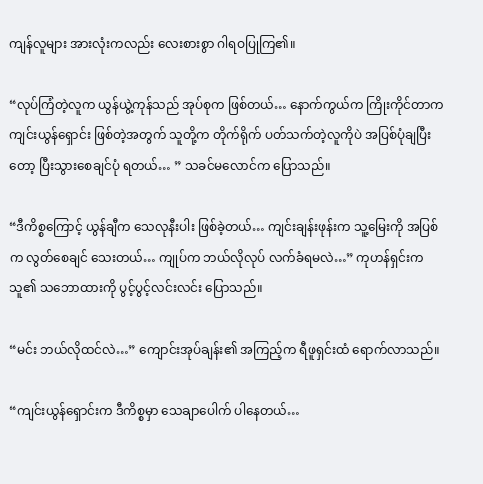ကျန်လူများ အားလုံးကလည်း လေးစားစွာ ဂါရဝပြုကြ၏။

“လုပ်ကြံတဲ့လူက ယွန်ယွဲ့ကုန်သည် အုပ်စုက ဖြစ်တယ်… နောက်ကွယ်က ကြိုးကိုင်တာက ကျင်းယွန်ရှောင်း ဖြစ်တဲ့အတွက် သူတို့က တိုက်ရိုက် ပတ်သက်တဲ့လူကိုပဲ အပြစ်ပုံချပြီးတော့ ပြီးသွားစေချင်ပုံ ရတယ်… ” သခင်မလောင်က ပြောသည်။

“ဒီကိစ္စကြောင့် ယွန်ချီက သေလုနီးပါး ဖြစ်ခဲ့တယ်… ကျင်းချန်းဖုန်းက သူ့မြေးကို အပြစ်က လွတ်စေချင် သေးတယ်… ကျုပ်က ဘယ်လိုလုပ် လက်ခံရမလဲ…” ကုဟန်ရှင်းက သူ၏ သဘောထားကို ပွင့်ပွင့်လင်းလင်း ပြောသည်။

“မင်း ဘယ်လိုထင်လဲ…” ကျောင်းအုပ်ချန်း၏ အကြည့်က ရီဖူရှင်းထံ ရောက်လာသည်။

“ကျင်းယွန်ရှောင်းက ဒီကိစ္စမှာ သေချာပေါက် ပါနေတယ်…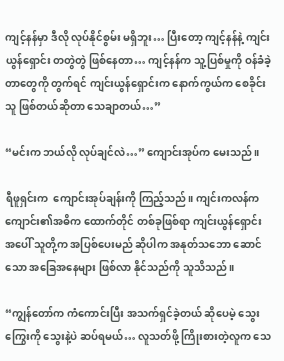ကျင့်နန်မှာ ဒီလို လုပ်နိုင်စွမ်း မရှိဘူး… ပြီးတော့ ကျင့်နန်နဲ့ ကျင်းယွန်ရှောင်း တတွဲတွဲ ဖြစ်နေတာ… ကျင့်နန်က သူ့ပြစ်မှုကို ဝန်ခံခဲ့တာတွေကို တွက်ရင် ကျင်းယွန်ရှောင်းက နောက်ကွယ်က စေခိုင်းသူ ဖြစ်တယ်ဆိုတာ သေချာတယ်…”

“မင်းက ဘယ်လို လုပ်ချင်လဲ…” ကျောင်းအုပ်က မေးသည်။

ရီဖူရှင်းက  ကျောင်းအုပ်ချန်းကို ကြည့်သည်။ ကျင်းကလန်က ကျောင်း၏အဓိက ထောက်တိုင် တစ်ခုဖြစ်ရာ ကျင်းယွန်ရှောင်း အပေါ် သူတို့က အပြစ်ပေးမည် ဆိုပါက အနုတ်သဘော ဆောင်သော အခြေအနေများ ဖြစ်လာ နိုင်သည်ကို သူသိသည်။

“ကျွန်တော်က ကံကောင်းပြီး အသက်ရှင်ခဲ့တယ် ဆိုပေမဲ့ သွေးကြွေးကို သွေးနဲ့ပဲ ဆပ်ရမယ်… လူသတ်ဖို့ ကြိုးစားတဲ့လူက သေ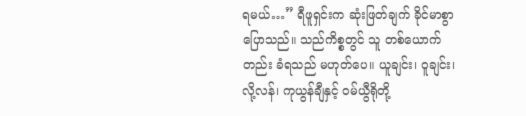ရမယ်…” ရီဖူရှင်းက ဆုံးဖြတ်ချက် ခိုင်မာစွာ ပြောသည်။ သည်ကိစ္စတွင် သူ တစ်ယောက်တည်း ခံရသည် မဟုတ်ပေ။ ယူချင်း၊ ဝူချင်း၊ လို့လန်၊ ကုယွန်ချီနှင့် ဝမ်ယွီရိုတို့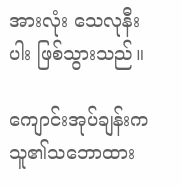အားလုံး သေလုနီးပါး ဖြစ်သွားသည်။

ကျောင်းအုပ်ချန်းက သူ၏သဘောထား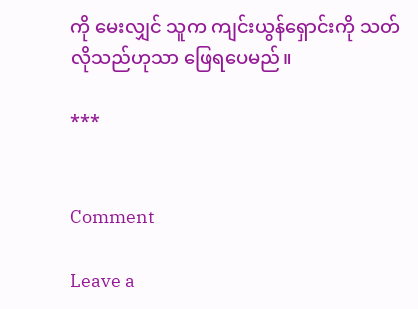ကို မေးလျှင် သူက ကျင်းယွန်ရှောင်းကို သတ်လိုသည်ဟုသာ ဖြေရပေမည်။

***


Comment

Leave a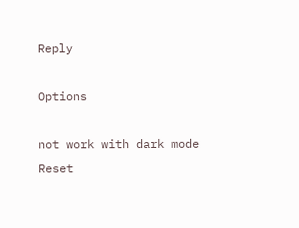Reply

Options

not work with dark mode
Reset